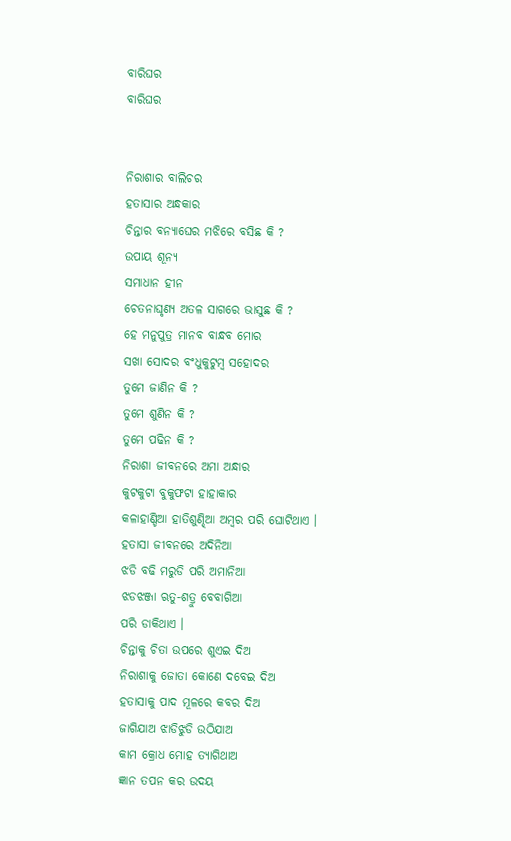ବାରିଘର
ବାରିଘର


ନିରାଶାର ବାଲିଚର
ହତାସାର ଅନ୍ଧକାର
ଚିନ୍ତାର ବନ୍ୟାଘେର ମଝିରେ ବସିଛ କି ?
ଉପାୟ ଶୂନ୍ୟ
ସମାଧାନ ହୀନ
ଚେତନାଘୃଣ୍ଯ ଅତଳ ସାଗରେ ଭାସୁଛ କି ?
ହେ ମନୁପୁତ୍ର ମାନବ ବାନ୍ଧବ ମୋର
ସଖା ସୋଦର ବଂଧୁକୁଟୁମ୍ବ ସହୋଦର
ତୁମେ ଜାଣିନ କି ?
ତୁମେ ଶୁଣିନ କି ?
ତୁମେ ପଢିନ କି ?
ନିରାଶା ଜୀବନରେ ଅମା ଅନ୍ଧାର
କୁଟକୁଟା ବୁକୁଫଟା ହାହାକାର
କଳାହାଣ୍ଡିଆ ହାତିଶୁଣ୍ଢିଆ ଅମ୍ବର ପରି ଘୋଟିଥାଏ ।
ହତାସା ଜୀବନରେ ଅଦିନିଆ
ଝଡି ବଢି ମରୁଡି ପରି ଅମାନିଆ
ଝଡଝଞ୍ଜା ଋତୁ-ଶତ୍ରୁ ବେବାଗିଆ
ପରି ଡାକିଥାଏ ।
ଚିନ୍ତାକୁ ଚିତା ଉପରେ ଶୁଏଇ ଦିଅ
ନିରାଶାକୁ ଜୋତା କୋଣେ ଦବେଇ ଦିଅ
ହତାସାକୁ ପାଦ ମୂଳରେ କବର ଦିଅ
ଜାଗିଯାଅ ଝାଡିଝୁଡି ଉଠିଯାଅ
କାମ କ୍ରୋଧ ମୋହ ତ୍ୟାଗିଥାଅ
ଜ୍ଞାନ ତପନ କର ଉଦୟ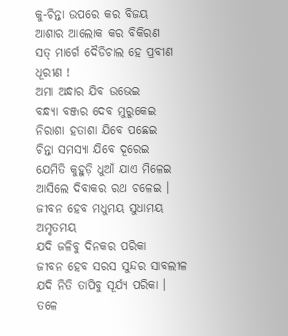କୁ-ଚିନ୍ତା ଉପରେ କର ବିଜୟ
ଆଶାର ଆଲୋକ କର ବିକିରଣ
ସତ୍ ମାର୍ଗେ ଦୈଡିଚାଲ ହେ ପ୍ରବୀଣ ଧୂରୀଣ !
ଅମା ଅନ୍ଧାର ଯିବ ଉଭେଇ
ବନ୍ଧ୍ୟା ବଞ୍ଜର ଦେବ ମୁରୁକେଇ
ନିରାଶା ହତାଶା ଯିବେ ପଛେଇ
ଚିନ୍ତା ସମସ୍ୟା ଯିବେ ଦୂରେଇ
ଯେମିତି କୁହୁଡ଼ି ଧୁଆଁ ଯାଏ ମିଳେଇ
ଆସିଲେ ଦିବାକର ରଥ ଚଳେଇ ।
ଜୀବନ ହେବ ମଧୁମୟ ସୁଧାମୟ ଅମୃତମୟ
ଯଦି ଜଳିବୁ ଦିନକର ପରିକା
ଜୀବନ ହେବ ସରସ ସୁନ୍ଦର ସାବଲୀଳ
ଯଦି ନିତି ତାପିବୁ ସୂର୍ଯ୍ୟ ପରିକା ।
ତଳେ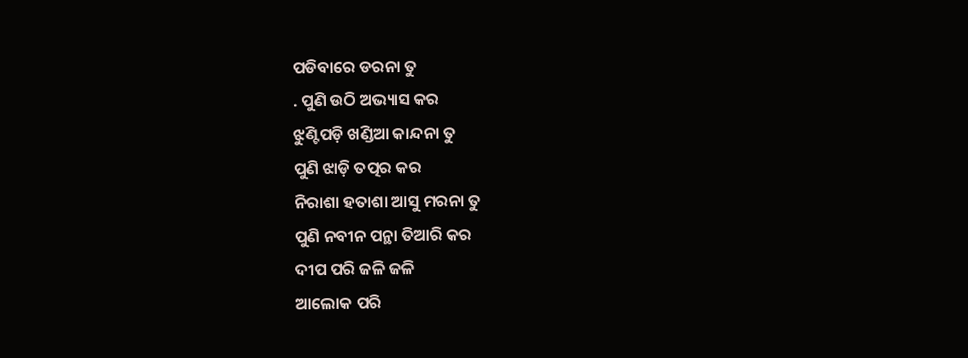ପଡିବାରେ ଡରନା ତୁ
. ପୁଣି ଉଠି ଅଭ୍ୟାସ କର
ଝୁଣ୍ଟିପଡ଼ି ଖଣ୍ଡିଆ କାନ୍ଦନା ତୁ
ପୁଣି ଝାଡ଼ି ତତ୍ପର କର
ନିରାଶା ହତାଶା ଆସୁ ମରନା ତୁ
ପୁଣି ନବୀନ ପନ୍ଥା ତିଆରି କର
ଦୀପ ପରି ଜଳି ଜଳି
ଆଲୋକ ପରି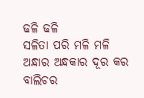ଢଳି ଢଳି
ସଳିତା ପରି ମଳି ମଳି
ଅନ୍ଧାର ଅନ୍ଧକାର ଦୂର କର
ବାଲିଚର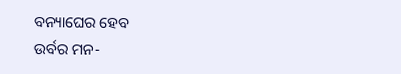ବନ୍ୟାଘେର ହେବ
ଉର୍ବର ମନ-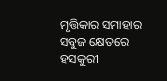ମୃତ୍ତିକାର ସମାହାର
ସବୁଜ କ୍ଷେତରେ ହସକୁରୀ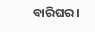ବାରିଘର ।